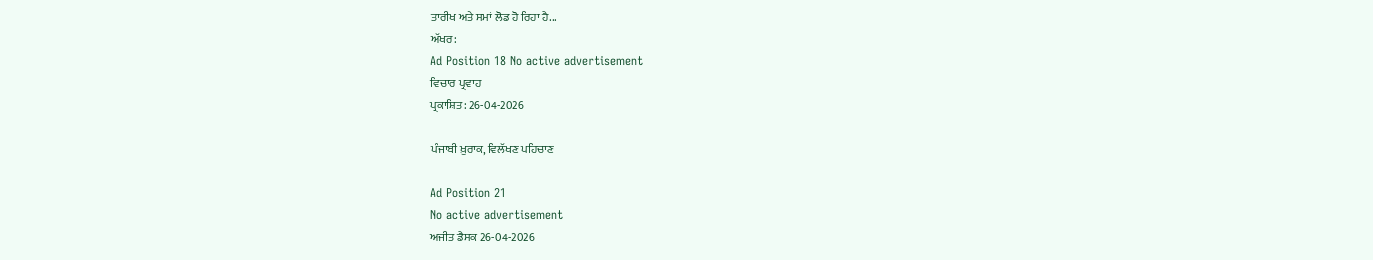ਤਾਰੀਖ ਅਤੇ ਸਮਾਂ ਲੋਡ ਹੋ ਰਿਹਾ ਹੈ...
ਅੱਖਰ:
Ad Position 18 No active advertisement
ਵਿਚਾਰ ਪ੍ਰਵਾਹ
ਪ੍ਰਕਾਸ਼ਿਤ: 26-04-2026

ਪੰਜਾਬੀ ਖ਼ੁਰਾਕ, ਵਿਲੱਖਣ ਪਹਿਚਾਣ

Ad Position 21
No active advertisement
ਅਜੀਤ ਡੈਸਕ 26-04-2026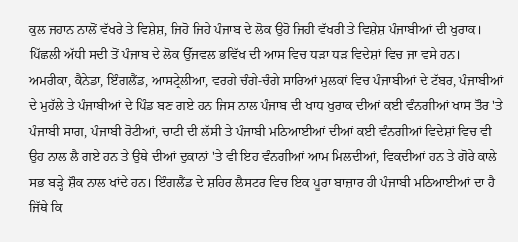ਕੁਲ ਜਹਾਨ ਨਾਲੋਂ ਵੱਖਰੇ ਤੇ ਵਿਸ਼ੇਸ਼, ਜਿਹੋ ਜਿਹੇ ਪੰਜਾਬ ਦੇ ਲੋਕ ਉਹੋ ਜਿਹੀ ਵੱਖਰੀ ਤੇ ਵਿਸ਼ੇਸ਼ ਪੰਜਾਬੀਆਂ ਦੀ ਖੁਰਾਕ। ਪਿੱਛਲੀ ਅੱਧੀ ਸਦੀ ਤੋਂ ਪੰਜਾਬ ਦੇ ਲੋਕ ਉੱਜਵਲ ਭਵਿੱਖ ਦੀ ਆਸ ਵਿਚ ਧੜਾ ਧੜ ਵਿਦੇਸ਼ਾਂ ਵਿਚ ਜਾ ਵਸੇ ਹਨ। ਅਮਰੀਕਾ, ਕੈਨੇਡਾ, ਇੰਗਲੈਂਡ, ਆਸਟ੍ਰੇਲੀਆ, ਵਰਗੇ ਚੰਗੇ-ਚੰਗੇ ਸਾਰਿਆਂ ਮੁਲਕਾਂ ਵਿਚ ਪੰਜਾਬੀਆਂ ਦੇ ਟੱਬਰ, ਪੰਜਾਬੀਆਂ ਦੇ ਮੁਹੱਲੇ ਤੇ ਪੰਜਾਬੀਆਂ ਦੇ ਪਿੰਡ ਬਣ ਗਏ ਹਨ ਜਿਸ ਨਾਲ ਪੰਜਾਬ ਦੀ ਖਾਧ ਖੁਰਾਕ ਦੀਆਂ ਕਈ ਵੰਨਗੀਆਂ ਖਾਸ ਤੌਰ 'ਤੇ ਪੰਜਾਬੀ ਸਾਗ, ਪੰਜਾਬੀ ਰੋਟੀਆਂ, ਚਾਟੀ ਦੀ ਲੱਸੀ ਤੇ ਪੰਜਾਬੀ ਮਠਿਆਈਆਂ ਦੀਆਂ ਕਈ ਵੰਨਗੀਆਂ ਵਿਦੇਸ਼ਾਂ ਵਿਚ ਵੀ ਉਹ ਨਾਲ ਲੈ ਗਏ ਹਨ ਤੇ ਉਥੇ ਦੀਆਂ ਦੁਕਾਨਾਂ 'ਤੇ ਵੀ ਇਹ ਵੰਨਗੀਆਂ ਆਮ ਮਿਲਦੀਆਂ, ਵਿਕਦੀਆਂ ਹਨ ਤੇ ਗੋਰੇ ਕਾਲੇ ਸਭ ਬੜ੍ਹੇ ਸ਼ੌਕ ਨਾਲ ਖਾਂਦੇ ਹਨ। ਇੰਗਲੈਂਡ ਦੇ ਸ਼ਹਿਰ ਲੈਸਟਰ ਵਿਚ ਇਕ ਪੂਰਾ ਬਾਜ਼ਾਰ ਹੀ ਪੰਜਾਬੀ ਮਠਿਆਈਆਂ ਦਾ ਹੈ ਜਿੱਥੇ ਕਿ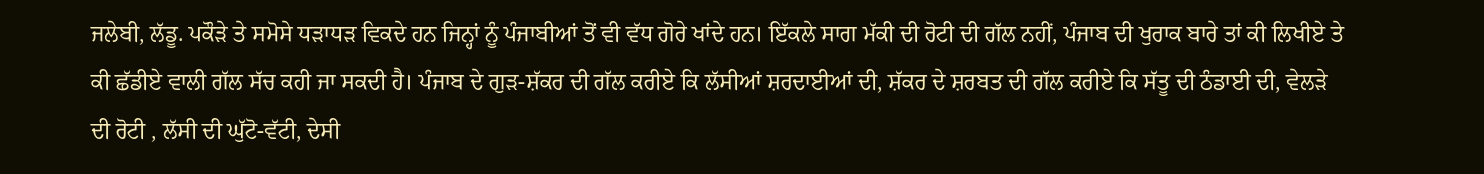ਜਲੇਬੀ, ਲੱਡੂ. ਪਕੌੜੇ ਤੇ ਸਮੋਸੇ ਧੜਾਧੜ ਵਿਕਦੇ ਹਨ ਜਿਨ੍ਹਾਂ ਨੂੰ ਪੰਜਾਬੀਆਂ ਤੋਂ ਵੀ ਵੱਧ ਗੋਰੇ ਖਾਂਦੇ ਹਨ। ਇੱਕਲੇ ਸਾਗ ਮੱਕੀ ਦੀ ਰੋਟੀ ਦੀ ਗੱਲ ਨਹੀਂ, ਪੰਜਾਬ ਦੀ ਖੁਰਾਕ ਬਾਰੇ ਤਾਂ ਕੀ ਲਿਖੀਏ ਤੇ ਕੀ ਛੱਡੀਏ ਵਾਲੀ ਗੱਲ ਸੱਚ ਕਹੀ ਜਾ ਸਕਦੀ ਹੈ। ਪੰਜਾਬ ਦੇ ਗੁੜ-ਸ਼ੱਕਰ ਦੀ ਗੱਲ ਕਰੀਏ ਕਿ ਲੱਸੀਆਂ ਸ਼ਰਦਾਈਆਂ ਦੀ, ਸ਼ੱਕਰ ਦੇ ਸ਼ਰਬਤ ਦੀ ਗੱਲ ਕਰੀਏ ਕਿ ਸੱਤੂ ਦੀ ਠੰਡਾਈ ਦੀ, ਵੇਲੜੇ ਦੀ ਰੋਟੀ , ਲੱਸੀ ਦੀ ਘੁੱਟੋ-ਵੱਟੀ, ਦੇਸੀ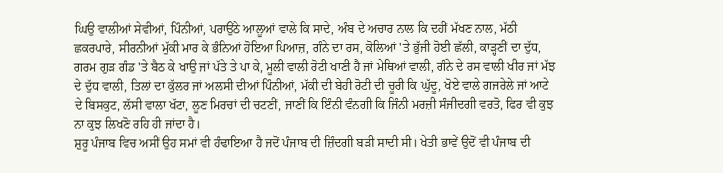ਘਿਉ ਵਾਲੀਆਂ ਸੇਵੀਆਂ, ਪਿੰਨੀਆਂ, ਪਰਾਉਂਠੇ ਆਲੂਆਂ ਵਾਲੇ ਕਿ ਸਾਦੇ, ਅੰਬ ਦੇ ਅਚਾਰ ਨਾਲ ਕਿ ਦਹੀਂ ਮੱਖਣ ਨਾਲ, ਮੱਠੀ ਛਕਰਪਾਰੇ, ਸੀਰਨੀਆਂ ਮੁੱਕੀ ਮਾਰ ਕੇ ਭੰਨਿਆਂ ਹੋਇਆ ਪਿਆਜ਼, ਗੰਨੇ ਦਾ ਰਸ, ਕੋਲਿਆਂ 'ਤੇ ਭੁੱਜੀ ਹੋਈ ਛੱਲੀ, ਕਾੜ੍ਹਣੀਂ ਦਾ ਦੁੱਧ, ਗਰਮ ਗੁੜ ਗੰਡ 'ਤੇ ਬੈਠ ਕੇ ਖਾਉ ਜਾਂ ਪੱਤੇ ਤੇ ਪਾ ਕੇ, ਮੂਲੀ ਵਾਲੀ ਰੋਟੀ ਖਾਣੀ ਹੈ ਜਾਂ ਮੇਥਿਆਂ ਵਾਲੀ, ਗੰਨੇ ਦੇ ਰਸ ਵਾਲੀ ਖੀਰ ਜਾਂ ਮੱਝ ਦੇ ਦੁੱਧ ਵਾਲੀ, ਤਿਲਾਂ ਦਾ ਕੁੱਲਰ ਜਾਂ ਅਲਸੀ ਦੀਆਂ ਪਿੰਨੀਆਂ, ਮੱਕੀ ਦੀ ਬੇਹੀ ਰੋਟੀ ਦੀ ਚੂਰੀ ਕਿ ਘੁੱਦੂ, ਖੋਏ ਵਾਲੇ ਗਜਰੇਲੇ ਜਾਂ ਆਟੇ ਦੇ ਬਿਸਕੁਟ, ਲੱਸੀ ਵਾਲਾ ਖੱਟਾ, ਲੂਣ ਮਿਰਚਾਂ ਦੀ ਚਟਣੀਂ, ਜਾਣੀਂ ਕਿ ਇੰਨੀ ਵੰਨਗੀ ਕਿ ਜਿੰਨੀ ਮਰਜ਼ੀ ਸੰਜੀਦਗੀ ਵਰਤੋ, ਫਿਰ ਵੀ ਕੁਝ ਨਾ ਕੁਝ ਲਿਖਣੋ ਰਹਿ ਹੀ ਜਾਂਦਾ ਹੈ।
ਸ਼ੁਰੂ ਪੰਜਾਬ ਵਿਚ ਅਸੀਂ ਉਹ ਸਮਾਂ ਵੀ ਹੰਢਾਇਆ ਹੈ ਜਦੋਂ ਪੰਜਾਬ ਦੀ ਜ਼ਿੰਦਗੀ ਬੜੀ ਸਾਦੀ ਸੀ। ਖੇਤੀ ਭਾਵੇਂ ਉਦੋਂ ਵੀ ਪੰਜਾਬ ਦੀ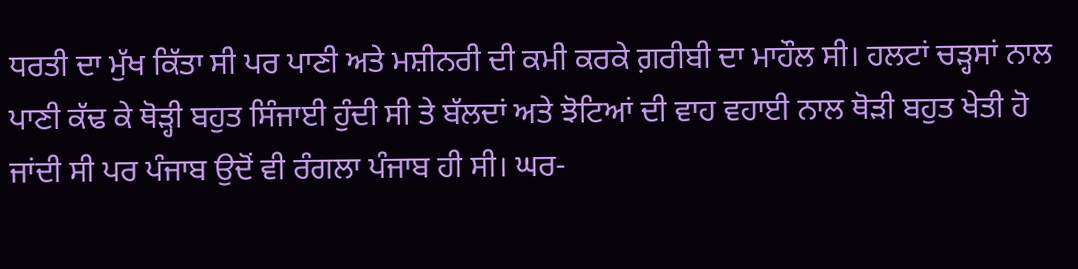ਧਰਤੀ ਦਾ ਮੁੱਖ ਕਿੱਤਾ ਸੀ ਪਰ ਪਾਣੀ ਅਤੇ ਮਸ਼ੀਨਰੀ ਦੀ ਕਮੀ ਕਰਕੇ ਗ਼ਰੀਬੀ ਦਾ ਮਾਹੌਲ ਸੀ। ਹਲਟਾਂ ਚੜ੍ਹਸਾਂ ਨਾਲ ਪਾਣੀ ਕੱਢ ਕੇ ਥੋੜ੍ਹੀ ਬਹੁਤ ਸਿੰਜਾਈ ਹੁੰਦੀ ਸੀ ਤੇ ਬੱਲਦਾਂ ਅਤੇ ਝੋਟਿਆਂ ਦੀ ਵਾਹ ਵਹਾਈ ਨਾਲ ਥੋੜੀ ਬਹੁਤ ਖੇਤੀ ਹੋ ਜਾਂਦੀ ਸੀ ਪਰ ਪੰਜਾਬ ਉਦੋਂ ਵੀ ਰੰਗਲਾ ਪੰਜਾਬ ਹੀ ਸੀ। ਘਰ-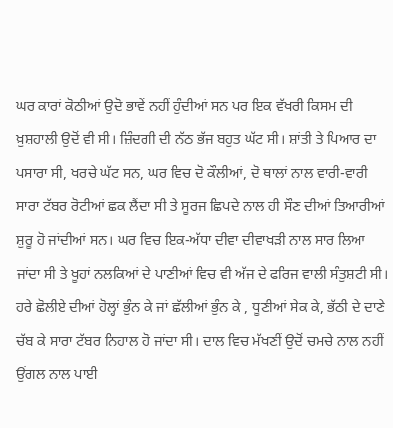ਘਰ ਕਾਰਾਂ ਕੋਠੀਆਂ ਉਦੋ ਭਾਵੇਂ ਨਹੀਂ ਹੁੰਦੀਆਂ ਸਨ ਪਰ ਇਕ ਵੱਖਰੀ ਕਿਸਮ ਦੀ ਖ਼ੁਸ਼ਹਾਲੀ ਉਦੋਂ ਵੀ ਸੀ। ਜ਼ਿੰਦਗੀ ਦੀ ਨੱਠ ਭੱਜ ਬਹੁਤ ਘੱਟ ਸੀ। ਸ਼ਾਂਤੀ ਤੇ ਪਿਆਰ ਦਾ ਪਸਾਰਾ ਸੀ, ਖਰਚੇ ਘੱਟ ਸਨ, ਘਰ ਵਿਚ ਦੋ ਕੌਲੀਆਂ, ਦੋ ਥਾਲਾਂ ਨਾਲ ਵਾਰੀ-ਵਾਰੀ ਸਾਰਾ ਟੱਬਰ ਰੋਟੀਆਂ ਛਕ ਲੈਂਦਾ ਸੀ ਤੇ ਸੂਰਜ ਛਿਪਦੇ ਨਾਲ ਹੀ ਸੌਣ ਦੀਆਂ ਤਿਆਰੀਆਂ ਸ਼ੁਰੂ ਹੋ ਜਾਂਦੀਆਂ ਸਨ। ਘਰ ਵਿਚ ਇਕ-ਅੱਧਾ ਦੀਵਾ ਦੀਵਾਖੜੀ ਨਾਲ ਸਾਰ ਲਿਆ ਜਾਂਦਾ ਸੀ ਤੇ ਖੂਹਾਂ ਨਲਕਿਆਂ ਦੇ ਪਾਣੀਆਂ ਵਿਚ ਵੀ ਅੱਜ ਦੇ ਫਰਿਜ ਵਾਲੀ ਸੰਤੁਸ਼ਟੀ ਸੀ। ਹਰੇ ਛੋਲੀਏ ਦੀਆਂ ਹੋਲ੍ਹਾਂ ਭੁੰਨ ਕੇ ਜਾਂ ਛੱਲੀਆਂ ਭੁੰਨ ਕੇ , ਧੂਣੀਆਂ ਸੇਕ ਕੇ, ਭੱਠੀ ਦੇ ਦਾਣੇ ਚੱਬ ਕੇ ਸਾਰਾ ਟੱਬਰ ਨਿਹਾਲ ਹੋ ਜਾਂਦਾ ਸੀ। ਦਾਲ ਵਿਚ ਮੱਖਣੀਂ ਉਦੋਂ ਚਮਚੇ ਨਾਲ ਨਹੀਂ ਉਂਗਲ ਨਾਲ ਪਾਈ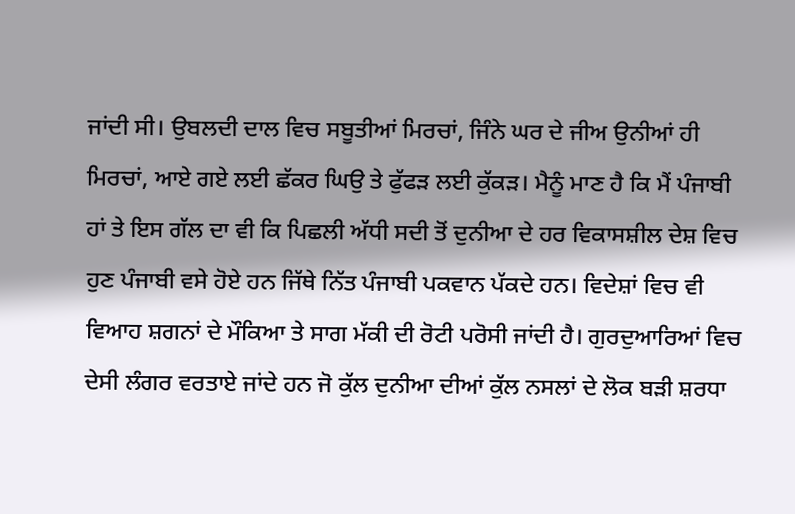ਜਾਂਦੀ ਸੀ। ਉਬਲਦੀ ਦਾਲ ਵਿਚ ਸਬੂਤੀਆਂ ਮਿਰਚਾਂ, ਜਿੰਨੇ ਘਰ ਦੇ ਜੀਅ ਉਨੀਆਂ ਹੀ ਮਿਰਚਾਂ, ਆਏ ਗਏ ਲਈ ਛੱਕਰ ਘਿਉ ਤੇ ਫੁੱਫੜ ਲਈ ਕੁੱਕੜ। ਮੈਨੂੰ ਮਾਣ ਹੈ ਕਿ ਮੈਂ ਪੰਜਾਬੀ ਹਾਂ ਤੇ ਇਸ ਗੱਲ ਦਾ ਵੀ ਕਿ ਪਿਛਲੀ ਅੱਧੀ ਸਦੀ ਤੋਂ ਦੁਨੀਆ ਦੇ ਹਰ ਵਿਕਾਸਸ਼ੀਲ ਦੇਸ਼ ਵਿਚ ਹੁਣ ਪੰਜਾਬੀ ਵਸੇ ਹੋਏ ਹਨ ਜਿੱਥੇ ਨਿੱਤ ਪੰਜਾਬੀ ਪਕਵਾਨ ਪੱਕਦੇ ਹਨ। ਵਿਦੇਸ਼ਾਂ ਵਿਚ ਵੀ ਵਿਆਹ ਸ਼ਗਨਾਂ ਦੇ ਮੌਕਿਆ ਤੇ ਸਾਗ ਮੱਕੀ ਦੀ ਰੋਟੀ ਪਰੋਸੀ ਜਾਂਦੀ ਹੈ। ਗੁਰਦੁਆਰਿਆਂ ਵਿਚ ਦੇਸੀ ਲੰਗਰ ਵਰਤਾਏ ਜਾਂਦੇ ਹਨ ਜੋ ਕੁੱਲ ਦੁਨੀਆ ਦੀਆਂ ਕੁੱਲ ਨਸਲਾਂ ਦੇ ਲੋਕ ਬੜੀ ਸ਼ਰਧਾ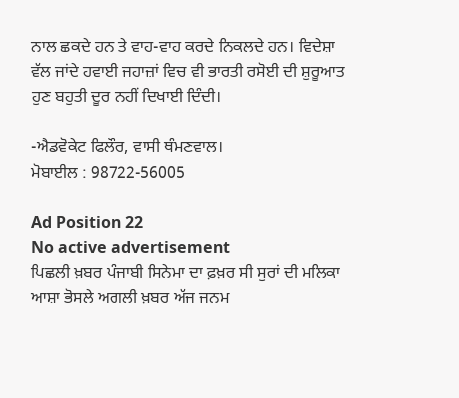ਨਾਲ ਛਕਦੇ ਹਨ ਤੇ ਵਾਹ-ਵਾਹ ਕਰਦੇ ਨਿਕਲਦੇ ਹਨ। ਵਿਦੇਸ਼ਾ ਵੱਲ ਜਾਂਦੇ ਹਵਾਈ ਜਹਾਜ਼ਾਂ ਵਿਚ ਵੀ ਭਾਰਤੀ ਰਸੋਈ ਦੀ ਸ਼ੁਰੂਆਤ ਹੁਣ ਬਹੁਤੀ ਦੂਰ ਨਹੀਂ ਦਿਖਾਈ ਦਿੰਦੀ।

-ਐਡਵੋਕੇਟ ਫਿਲੌਰ, ਵਾਸੀ ਥੰਮਣਵਾਲ।
ਮੋਬਾਈਲ : 98722-56005

Ad Position 22
No active advertisement
ਪਿਛਲੀ ਖ਼ਬਰ ਪੰਜਾਬੀ ਸਿਨੇਮਾ ਦਾ ਫ਼ਖ਼ਰ ਸੀ ਸੁਰਾਂ ਦੀ ਮਲਿਕਾ ਆਸ਼ਾ ਭੋਸਲੇ ਅਗਲੀ ਖ਼ਬਰ ਅੱਜ ਜਨਮ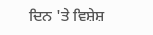ਦਿਨ 'ਤੇ ਵਿਸ਼ੇਸ਼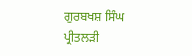ਗੁਰਬਖਸ਼ ਸਿੰਘ ਪ੍ਰੀਤਲੜੀ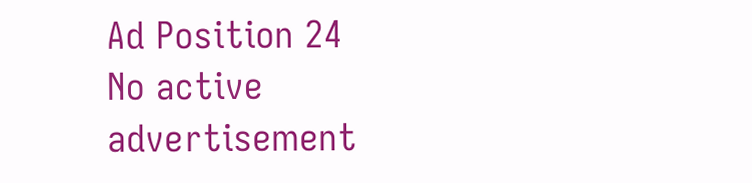Ad Position 24
No active advertisement